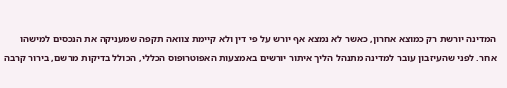המדינה יורשת רק כמוצא אחרון, כאשר לא נמצא אף יורש על פי דין ולא קיימת צוואה תקפה שמעניקה את הנכסים למישהו אחר. לפני שהעיזבון עובר למדינה מתנהל הליך איתור יורשים באמצעות האפוטרופוס הכללי, הכולל בדיקות מרשם, בירור קרבה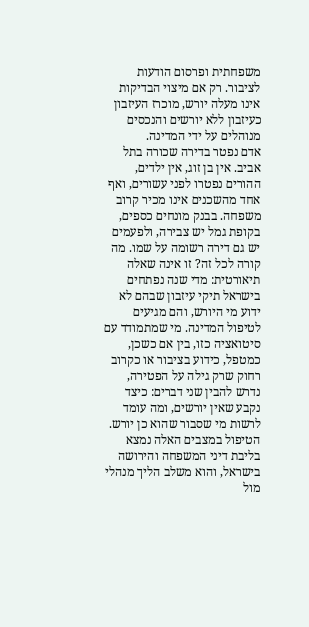משפחתית ופרסום הודעות לציבור. רק אם מיצוי הבדיקות אינו מעלה יורש, מוכרז העיזבון כעיזבון ללא יורשים והנכסים מנוהלים על ידי המדינה.
אדם נפטר בדירה שכורה בתל אביב. אין בן זוג, אין ילדים, ההורים נפטרו לפני עשורים, ואף אחד מהשכנים אינו מכיר קרוב משפחה. בבנק מונחים כספים, בקופת גמל יש צבירה, ולפעמים יש גם דירה רשומה על שמו. מה קורה לכל זה? זו אינה שאלה תיאורטית: מדי שנה נפתחים בישראל תיקי עיזבון שבהם לא ידוע מי היורש, והם מגיעים לטיפול המדינה. מי שמתמודד עם סיטואציה כזו, בין אם כשכן, כמטפל, כידוע בציבור או כקרוב רחוק שרק גילה על הפטירה, נדרש להבין שני דברים: כיצד נקבע שאין יורשים, ומה עומד לרשות מי שסבור שהוא כן יורש.
הטיפול במצבים האלה נמצא בליבת דיני המשפחה והירושה בישראל, והוא משלב הליך מנהלי מול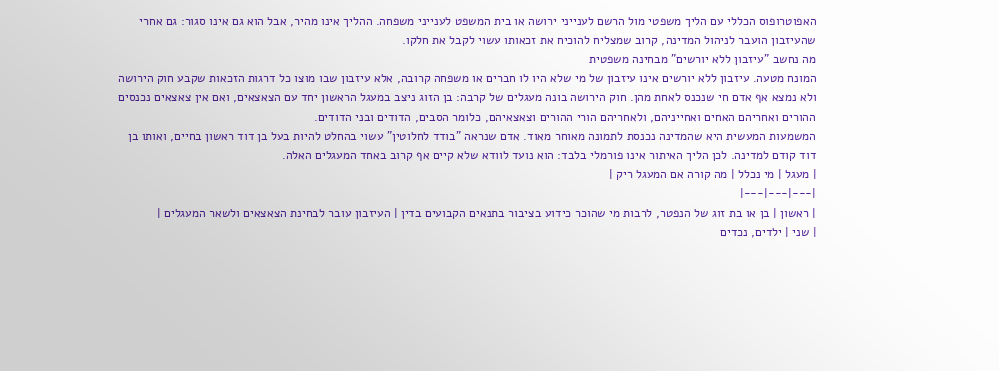האפוטרופוס הכללי עם הליך משפטי מול הרשם לענייני ירושה או בית המשפט לענייני משפחה. ההליך אינו מהיר, אבל הוא גם אינו סגור: גם אחרי שהעיזבון הועבר לניהול המדינה, קרוב שמצליח להוכיח את זכאותו עשוי לקבל את חלקו.
מה נחשב "עיזבון ללא יורשים" מבחינה משפטית
המונח מטעה. עיזבון ללא יורשים אינו עיזבון של מי שלא היו לו חברים או משפחה קרובה, אלא עיזבון שבו מוצו כל דרגות הזכאות שקבע חוק הירושה ולא נמצא אף אדם חי שנכנס לאחת מהן. חוק הירושה בונה מעגלים של קרבה: בן הזוג ניצב במעגל הראשון יחד עם הצאצאים, ואם אין צאצאים נכנסים ההורים ואחריהם האחים ואחייניהם, ולאחריהם הורי ההורים וצאצאיהם, כלומר הסבים, הדודים ובני הדודים.
המשמעות המעשית היא שהמדינה נכנסת לתמונה מאוחר מאוד. אדם שנראה "בודד לחלוטין" עשוי בהחלט להיות בעל בן דוד ראשון בחיים, ואותו בן דוד קודם למדינה. לכן הליך האיתור אינו פורמלי בלבד: הוא נועד לוודא שלא קיים אף קרוב באחד המעגלים האלה.
| מעגל | מי נכלל | מה קורה אם המעגל ריק |
|---|---|---|
| ראשון | בן או בת זוג של הנפטר, לרבות מי שהוכר כידוע בציבור בתנאים הקבועים בדין | העיזבון עובר לבחינת הצאצאים ולשאר המעגלים |
| שני | ילדים, נכדים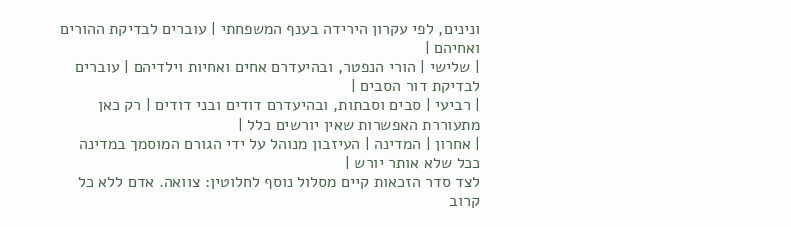ונינים, לפי עקרון הירידה בענף המשפחתי | עוברים לבדיקת ההורים ואחיהם |
| שלישי | הורי הנפטר, ובהיעדרם אחים ואחיות וילדיהם | עוברים לבדיקת דור הסבים |
| רביעי | סבים וסבתות, ובהיעדרם דודים ובני דודים | רק כאן מתעוררת האפשרות שאין יורשים כלל |
| אחרון | המדינה | העיזבון מנוהל על ידי הגורם המוסמך במדינה ככל שלא אותר יורש |
לצד סדר הזכאות קיים מסלול נוסף לחלוטין: צוואה. אדם ללא כל קרוב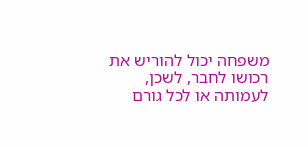משפחה יכול להוריש את רכושו לחבר, לשכן, לעמותה או לכל גורם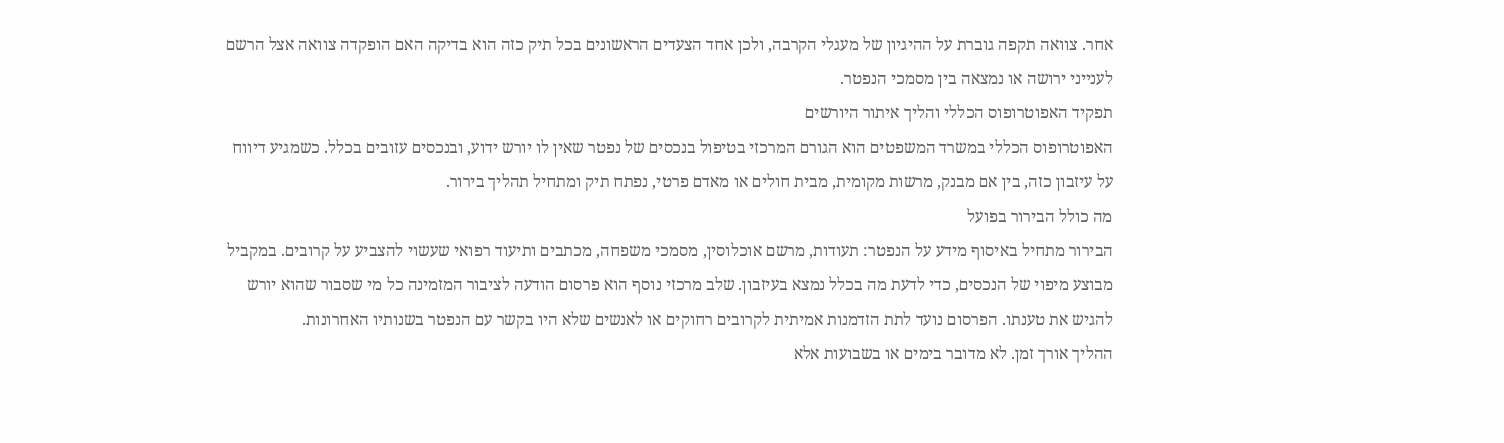אחר. צוואה תקפה גוברת על ההיגיון של מעגלי הקרבה, ולכן אחד הצעדים הראשונים בכל תיק כזה הוא בדיקה האם הופקדה צוואה אצל הרשם לענייני ירושה או נמצאה בין מסמכי הנפטר.
תפקיד האפוטרופוס הכללי והליך איתור היורשים
האפוטרופוס הכללי במשרד המשפטים הוא הגורם המרכזי בטיפול בנכסים של נפטר שאין לו יורש ידוע, ובנכסים עזובים בכלל. כשמגיע דיווח על עיזבון כזה, בין אם מבנק, מרשות מקומית, מבית חולים או מאדם פרטי, נפתח תיק ומתחיל תהליך בירור.
מה כולל הבירור בפועל
הבירור מתחיל באיסוף מידע על הנפטר: תעודות, מרשם אוכלוסין, מסמכי משפחה, מכתבים ותיעוד רפואי שעשוי להצביע על קרובים. במקביל מבוצע מיפוי של הנכסים, כדי לדעת מה בכלל נמצא בעיזבון. שלב מרכזי נוסף הוא פרסום הודעה לציבור המזמינה כל מי שסבור שהוא יורש להגיש את טענתו. הפרסום נועד לתת הזדמנות אמיתית לקרובים רחוקים או לאנשים שלא היו בקשר עם הנפטר בשנותיו האחרונות.
ההליך אורך זמן. לא מדובר בימים או בשבועות אלא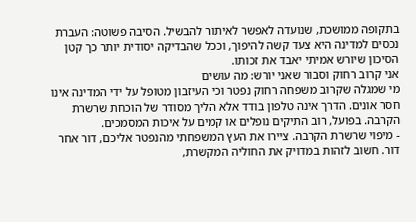בתקופה ממושכת, שנועדה לאפשר לאיתור להבשיל. הסיבה פשוטה: העברת נכסים למדינה היא צעד קשה להיפוך, וככל שהבדיקה יסודית יותר כך קטן הסיכון שיורש אמיתי יאבד את זכותו.
אני קרוב רחוק וסבור שאני יורש: מה עושים
מי שמגלה שקרוב משפחה רחוק נפטר וכי העיזבון מטופל על ידי המדינה אינו חסר אונים. הדרך אינה טלפון בודד אלא הליך מסודר של הוכחת שרשרת הקרבה. בפועל, רוב התיקים נופלים או קמים על איכות המסמכים.
- מיפוי שרשרת הקרבה. ציירו את העץ המשפחתי מהנפטר אליכם, דור אחר דור. חשוב לזהות במדויק את החוליה המקשרת,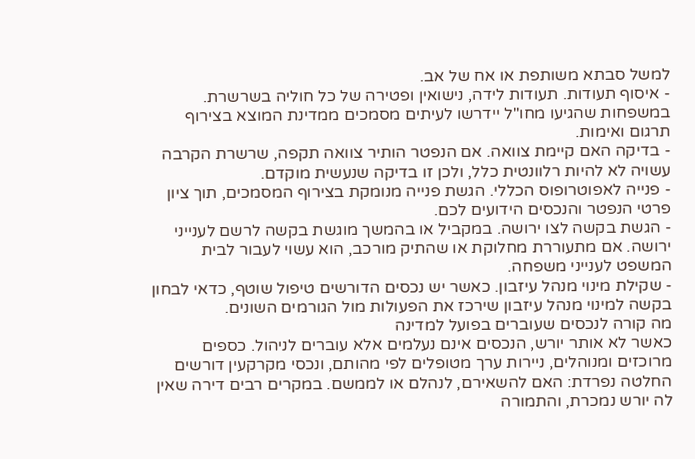למשל סבתא משותפת או אח של אב.
- איסוף תעודות. תעודות לידה, נישואין ופטירה של כל חוליה בשרשרת. במשפחות שהגיעו מחו"ל יידרשו לעיתים מסמכים ממדינת המוצא בצירוף תרגום ואימות.
- בדיקה האם קיימת צוואה. אם הנפטר הותיר צוואה תקפה, שרשרת הקרבה עשויה לא להיות רלוונטית כלל, ולכן זו בדיקה שנעשית מוקדם.
- פנייה לאפוטרופוס הכללי. הגשת פנייה מנומקת בצירוף המסמכים, תוך ציון פרטי הנפטר והנכסים הידועים לכם.
- הגשת בקשה לצו ירושה. במקביל או בהמשך מוגשת בקשה לרשם לענייני ירושה. אם מתעוררת מחלוקת או שהתיק מורכב, הוא עשוי לעבור לבית המשפט לענייני משפחה.
- שקילת מינוי מנהל עיזבון. כאשר יש נכסים הדורשים טיפול שוטף, כדאי לבחון בקשה למינוי מנהל עיזבון שירכז את הפעולות מול הגורמים השונים.
מה קורה לנכסים שעוברים בפועל למדינה
כאשר לא אותר יורש, הנכסים אינם נעלמים אלא עוברים לניהול. כספים מרוכזים ומנוהלים, ניירות ערך מטופלים לפי מהותם, ונכסי מקרקעין דורשים החלטה נפרדת: האם להשאירם, לנהלם או לממשם. במקרים רבים דירה שאין לה יורש נמכרת, והתמורה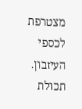מצטרפת לכספי העיזבון. תכולת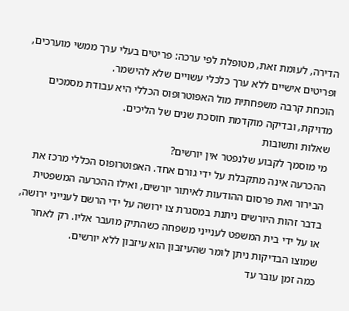הדירה, לעומת זאת, מטופלת לפי ערכה: פריטים בעלי ערך ממשי מוערכים, ופריטים אישיים ללא ערך כלכלי עשויים שלא להישמר.
הוכחת קרבה משפחתית מול האפוטרופוס הכללי היא עבודת מסמכים מדויקת, ובדיקה מוקדמת חוסכת שנים של הליכים.
שאלות ותשובות
מי מוסמך לקבוע שלנפטר אין יורשים?
ההכרעה אינה מתקבלת על ידי גורם אחד. האפוטרופוס הכללי מרכז את הבירור ואת פרסום ההודעות לאיתור יורשים, ואילו ההכרעה המשפטית בדבר זהות היורשים ניתנת במסגרת צו ירושה על ידי הרשם לענייני ירושה, או על ידי בית המשפט לענייני משפחה כשהתיק מועבר אליו. רק לאחר שמוצו הבדיקות ניתן לומר שהעיזבון הוא עיזבון ללא יורשים.
כמה זמן עובר עד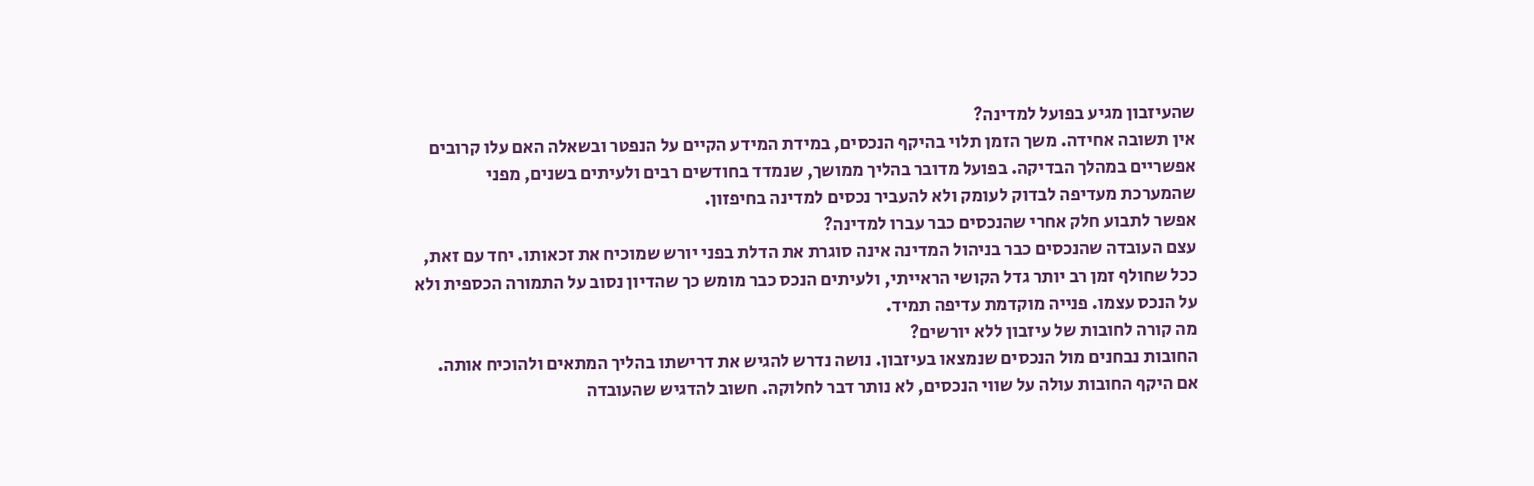שהעיזבון מגיע בפועל למדינה?
אין תשובה אחידה. משך הזמן תלוי בהיקף הנכסים, במידת המידע הקיים על הנפטר ובשאלה האם עלו קרובים אפשריים במהלך הבדיקה. בפועל מדובר בהליך ממושך, שנמדד בחודשים רבים ולעיתים בשנים, מפני שהמערכת מעדיפה לבדוק לעומק ולא להעביר נכסים למדינה בחיפזון.
אפשר לתבוע חלק אחרי שהנכסים כבר עברו למדינה?
עצם העובדה שהנכסים כבר בניהול המדינה אינה סוגרת את הדלת בפני יורש שמוכיח את זכאותו. יחד עם זאת, ככל שחולף זמן רב יותר גדל הקושי הראייתי, ולעיתים הנכס כבר מומש כך שהדיון נסוב על התמורה הכספית ולא על הנכס עצמו. פנייה מוקדמת עדיפה תמיד.
מה קורה לחובות של עיזבון ללא יורשים?
החובות נבחנים מול הנכסים שנמצאו בעיזבון. נושה נדרש להגיש את דרישתו בהליך המתאים ולהוכיח אותה. אם היקף החובות עולה על שווי הנכסים, לא נותר דבר לחלוקה. חשוב להדגיש שהעובדה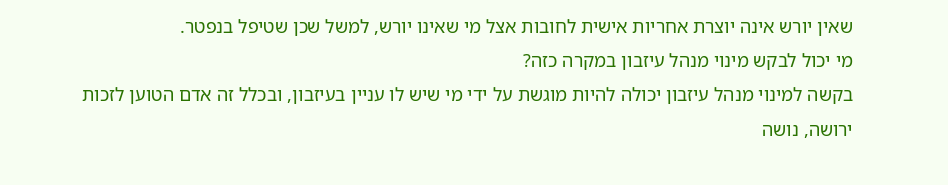שאין יורש אינה יוצרת אחריות אישית לחובות אצל מי שאינו יורש, למשל שכן שטיפל בנפטר.
מי יכול לבקש מינוי מנהל עיזבון במקרה כזה?
בקשה למינוי מנהל עיזבון יכולה להיות מוגשת על ידי מי שיש לו עניין בעיזבון, ובכלל זה אדם הטוען לזכות ירושה, נושה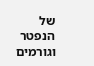של הנפטר וגורמים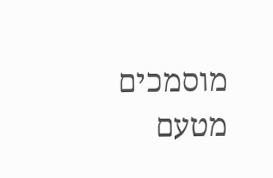מוסמכים מטעם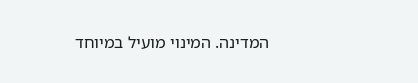המדינה. המינוי מועיל במיוחד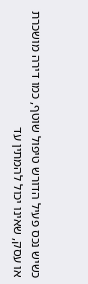כשיש נכס פעיל הדורש טיפול שוטף, כמו דירה מושכרת או עסק, שאינו יכול להמתין עד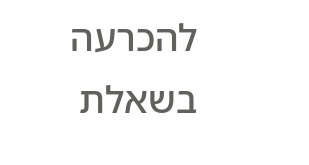להכרעה בשאלת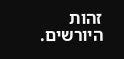זהות היורשים.